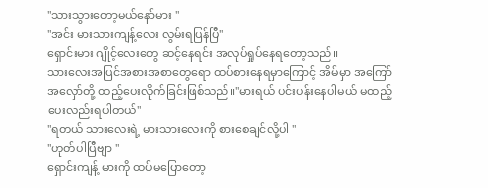"သားသွားတော့မယ်နော်မား "
"အင်း မားသားကျန့်လေး လွမ်းရပြန်ပြီ"
ရှောင်းမား ဂျိုင့်လေးတွေ ဆင့်နေရင်း အလုပ်ရှုပ်နေရတော့သည်။
သားလေးအပြင်အစားအစာတွေရော ထပ်စားနေရမှာကြောင့် အိမ်မှာ အကြော်အလှော်တို့ ထည့်ပေးလိုက်ခြင်းဖြစ်သည်။"မားရယ် ပင်းပန်းနေပါမယ် မထည့်ပေးလည်းရပါတယ်"
"ရတယ် သားလေးရဲ့ မားသားလေးကို စားစေချင်လို့ပါ "
"ဟုတ်ပါပြီဗျာ "
ရှောင်းကျန့် မားကို ထပ်မပြောတော့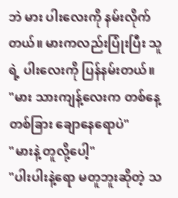ဘဲ မား ပါးလေးကို နမ်းလိုက်တယ်။ မားကလည်းပြုံးပြီး သူရဲ့ ပါးလေးကို ပြန်နမ်းတယ်။
"မား သားကျန့်လေးက တစ်နေ့တစ်ခြား ချောနေရောပဲ"
"မားနဲ့ တူလို့ပေါ့"
"ပါးပါးနဲ့ရော မတူဘူးဆိုတဲ့ သ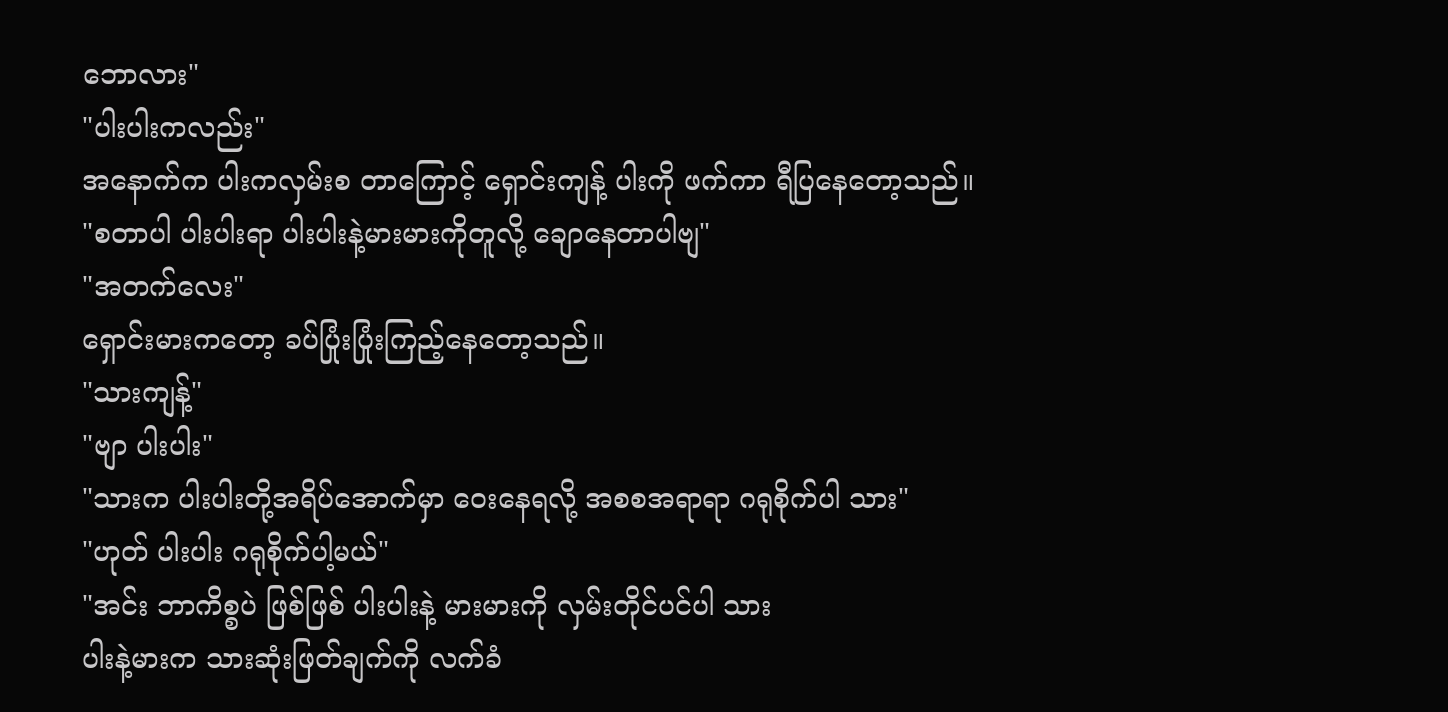ဘောလား"
"ပါးပါးကလည်း"
အနောက်က ပါးကလှမ်းစ တာကြောင့် ရှောင်းကျန့် ပါးကို ဖက်ကာ ရီပြနေတော့သည်။
"စတာပါ ပါးပါးရာ ပါးပါးနဲ့မားမားကိုတူလို့ ချောနေတာပါဗျ"
"အတက်လေး"
ရှောင်းမားကတော့ ခပ်ပြုံးပြုံးကြည့်နေတော့သည်။
"သားကျန့်"
"ဗျာ ပါးပါး"
"သားက ပါးပါးတို့အရိပ်အောက်မှာ ဝေးနေရလို့ အစစအရာရာ ဂရုစိုက်ပါ သား"
"ဟုတ် ပါးပါး ဂရုစိုက်ပါ့မယ်"
"အင်း ဘာကိစ္စပဲ ဖြစ်ဖြစ် ပါးပါးနဲ့ မားမားကို လှမ်းတိုင်ပင်ပါ သား
ပါးနဲ့မားက သားဆုံးဖြတ်ချက်ကို လက်ခံ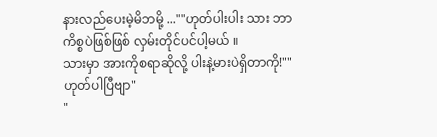နားလည်ပေးမဲ့မိဘမို့ ...""ဟုတ်ပါးပါး သား ဘာကိစ္စပဲဖြစ်ဖြစ် လှမ်းတိုင်ပင်ပါ့မယ် ။
သားမှာ အားကိုစရာဆိုလို့ ပါးနဲ့မားပဲရှိတာကို!""ဟုတ်ပါပြီဗျာ"
"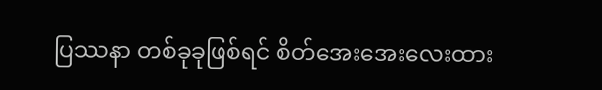ပြဿနာ တစ်ခုခုဖြစ်ရင် စိတ်အေးအေးလေးထား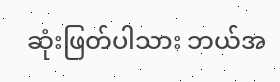ဆုံးဖြတ်ပါသား ဘယ်အ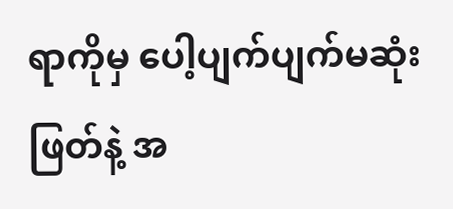ရာကိုမှ ပေါ့ပျက်ပျက်မဆုံးဖြတ်နဲ့ အ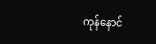ကုန်နောင်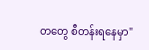တတွေ စီတန်းရနေမှာ"